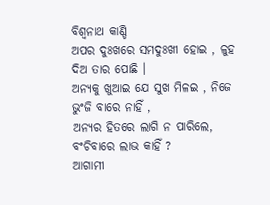ବିଶ୍ୱନାଥ କାଣ୍ଡି
ଅପର ଦୁଃଖରେ ସମଦୁଃଖୀ ହୋଇ , ଳୁହ ଦିଅ ତାର ପୋଛି ।
ଅନ୍ୟକୁ ଖୁଆଇ ଯେ ସୁଖ ମିଳଇ , ନିଜେ ଭୁଂଜି ବାରେ ନାହିଁ ,
ଅନ୍ୟର ହିତରେ ଲାଗି ନ ପାରିଲେ, ବଂଚିବାରେ ଲାଭ କାହିଁ ?
ଆଗାମୀ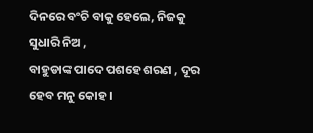ଦିନରେ ବଂଚି ବାକୁ ହେଲେ, ନିଜକୁ ସୁଧାରି ନିଅ ,
ବାହୁଡାଙ୍କ ପାଦେ ପଶହେ ଶରଣ , ଦୂର ହେବ ମନୁ କୋହ ।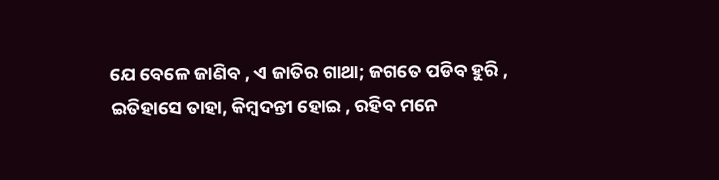ଯେ ବେଳେ ଜାଣିବ , ଏ ଜାତିର ଗାଥା; ଜଗତେ ପଡିବ ହୁରି ,
ଇତିହାସେ ତାହା, କିମ୍ବଦନ୍ତୀ ହୋଇ , ରହିବ ମନେ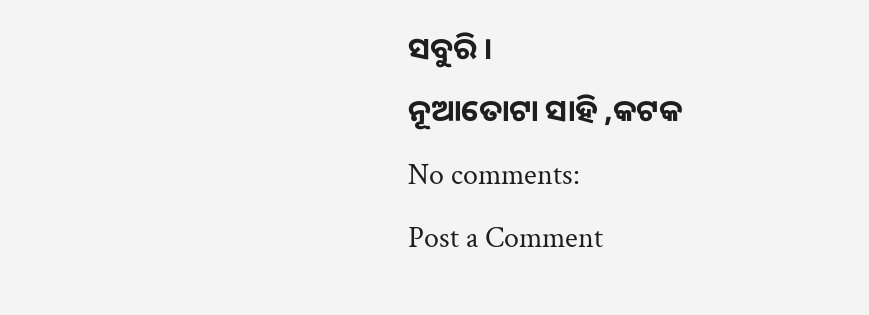ସବୁରି ।
ନୂଆତୋଟା ସାହି ,କଟକ
No comments:
Post a Comment